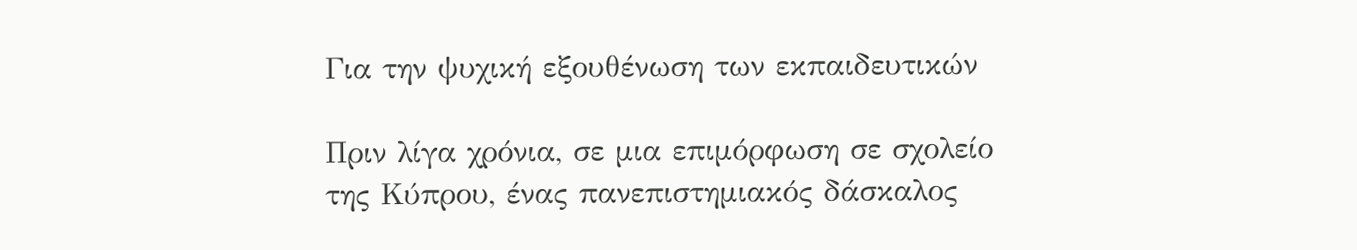Για την ψυχική εξουθένωση των εκπαιδευτικών

Πριν λίγα χρόνια, σε μια επιμόρφωση σε σχολείο της Κύπρου, ένας πανεπιστημιακός δάσκαλος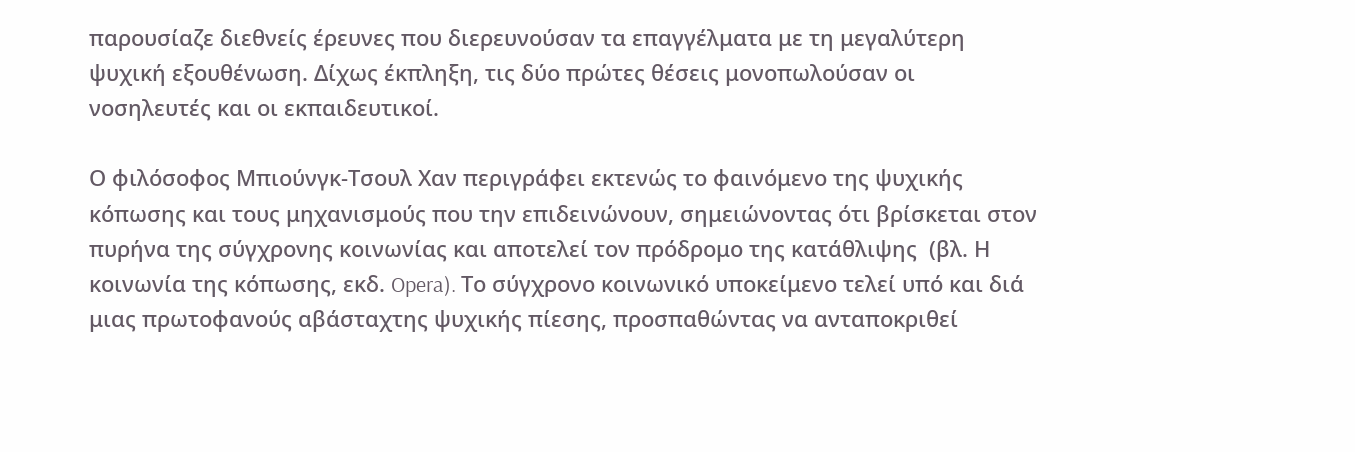παρουσίαζε διεθνείς έρευνες που διερευνούσαν τα επαγγέλματα με τη μεγαλύτερη ψυχική εξουθένωση. Δίχως έκπληξη, τις δύο πρώτες θέσεις μονοπωλούσαν οι νοσηλευτές και οι εκπαιδευτικοί.

Ο φιλόσοφος Μπιούνγκ-Τσουλ Χαν περιγράφει εκτενώς το φαινόμενο της ψυχικής κόπωσης και τους μηχανισμούς που την επιδεινώνουν, σημειώνοντας ότι βρίσκεται στον πυρήνα της σύγχρονης κοινωνίας και αποτελεί τον πρόδρομο της κατάθλιψης  (βλ. Η κοινωνία της κόπωσης, εκδ. Opera). Το σύγχρονο κοινωνικό υποκείμενο τελεί υπό και διά μιας πρωτοφανούς αβάσταχτης ψυχικής πίεσης, προσπαθώντας να ανταποκριθεί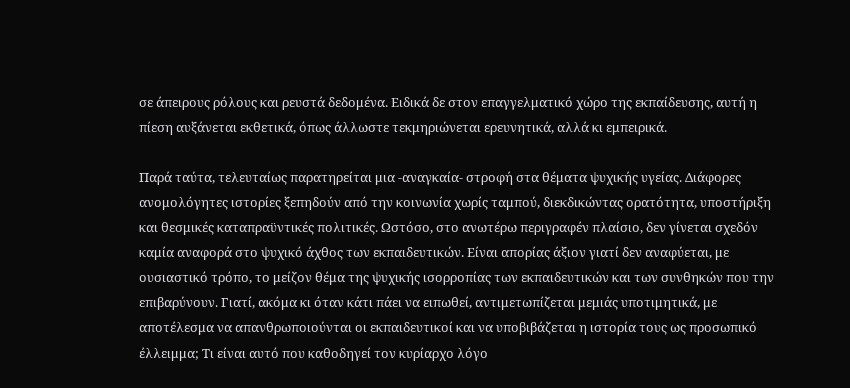σε άπειρους ρόλους και ρευστά δεδομένα. Ειδικά δε στον επαγγελματικό χώρο της εκπαίδευσης, αυτή η πίεση αυξάνεται εκθετικά, όπως άλλωστε τεκμηριώνεται ερευνητικά, αλλά κι εμπειρικά.

Παρά ταύτα, τελευταίως παρατηρείται μια -αναγκαία- στροφή στα θέματα ψυχικής υγείας. Διάφορες ανομολόγητες ιστορίες ξεπηδούν από την κοινωνία χωρίς ταμπού, διεκδικώντας ορατότητα, υποστήριξη και θεσμικές καταπραϋντικές πολιτικές. Ωστόσο, στο ανωτέρω περιγραφέν πλαίσιο, δεν γίνεται σχεδόν καμία αναφορά στο ψυχικό άχθος των εκπαιδευτικών. Είναι απορίας άξιον γιατί δεν αναφύεται, με ουσιαστικό τρόπο, το μείζον θέμα της ψυχικής ισορροπίας των εκπαιδευτικών και των συνθηκών που την επιβαρύνουν. Γιατί, ακόμα κι όταν κάτι πάει να ειπωθεί, αντιμετωπίζεται μεμιάς υποτιμητικά, με αποτέλεσμα να απανθρωποιούνται οι εκπαιδευτικοί και να υποβιβάζεται η ιστορία τους ως προσωπικό έλλειμμα; Τι είναι αυτό που καθοδηγεί τον κυρίαρχο λόγο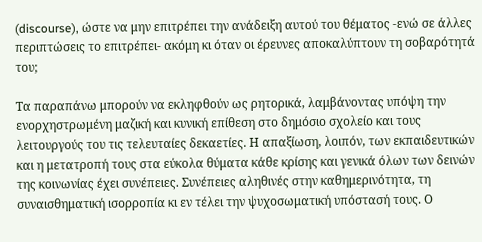(discourse), ώστε να μην επιτρέπει την ανάδειξη αυτού του θέματος -ενώ σε άλλες περιπτώσεις το επιτρέπει- ακόμη κι όταν οι έρευνες αποκαλύπτουν τη σοβαρότητά του;

Τα παραπάνω μπορούν να εκληφθούν ως ρητορικά, λαμβάνοντας υπόψη την ενορχηστρωμένη μαζική και κυνική επίθεση στο δημόσιο σχολείο και τους λειτουργούς του τις τελευταίες δεκαετίες. Η απαξίωση, λοιπόν, των εκπαιδευτικών και η μετατροπή τους στα εύκολα θύματα κάθε κρίσης και γενικά όλων των δεινών της κοινωνίας έχει συνέπειες. Συνέπειες αληθινές στην καθημερινότητα, τη συναισθηματική ισορροπία κι εν τέλει την ψυχοσωματική υπόστασή τους. Ο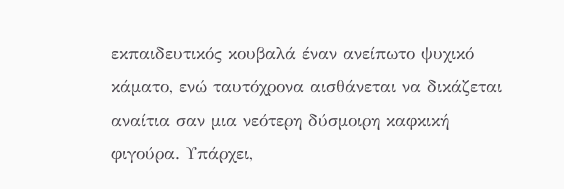εκπαιδευτικός κουβαλά έναν ανείπωτο ψυχικό κάματο, ενώ ταυτόχρονα αισθάνεται να δικάζεται αναίτια σαν μια νεότερη δύσμοιρη καφκική φιγούρα. Υπάρχει,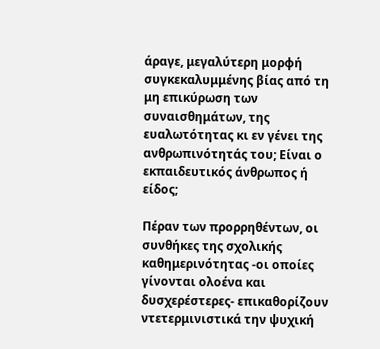άραγε, μεγαλύτερη μορφή συγκεκαλυμμένης βίας από τη μη επικύρωση των συναισθημάτων, της ευαλωτότητας κι εν γένει της ανθρωπινότητάς του; Είναι ο εκπαιδευτικός άνθρωπος ή είδος;

Πέραν των προρρηθέντων, οι συνθήκες της σχολικής καθημερινότητας -οι οποίες γίνονται ολοένα και δυσχερέστερες- επικαθορίζουν ντετερμινιστικά την ψυχική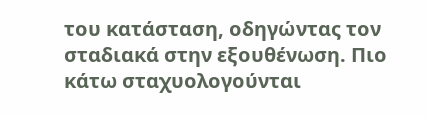του κατάσταση, οδηγώντας τον σταδιακά στην εξουθένωση. Πιο κάτω σταχυολογούνται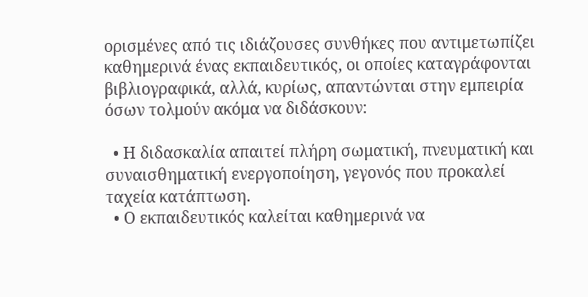ορισμένες από τις ιδιάζουσες συνθήκες που αντιμετωπίζει καθημερινά ένας εκπαιδευτικός, οι οποίες καταγράφονται βιβλιογραφικά, αλλά, κυρίως, απαντώνται στην εμπειρία όσων τολμούν ακόμα να διδάσκουν:

  • Η διδασκαλία απαιτεί πλήρη σωματική, πνευματική και συναισθηματική ενεργοποίηση, γεγονός που προκαλεί ταχεία κατάπτωση.
  • Ο εκπαιδευτικός καλείται καθημερινά να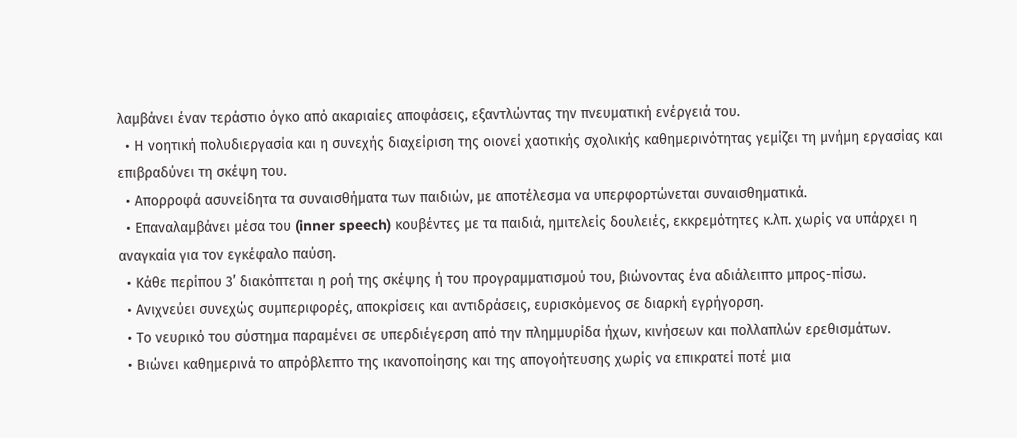λαμβάνει έναν τεράστιο όγκο από ακαριαίες αποφάσεις, εξαντλώντας την πνευματική ενέργειά του.
  • Η νοητική πολυδιεργασία και η συνεχής διαχείριση της οιονεί χαοτικής σχολικής καθημερινότητας γεμίζει τη μνήμη εργασίας και επιβραδύνει τη σκέψη του.
  • Απορροφά ασυνείδητα τα συναισθήματα των παιδιών, με αποτέλεσμα να υπερφορτώνεται συναισθηματικά.
  • Επαναλαμβάνει μέσα του (inner speech) κουβέντες με τα παιδιά, ημιτελείς δουλειές, εκκρεμότητες κ.λπ. χωρίς να υπάρχει η αναγκαία για τον εγκέφαλο παύση.
  • Κάθε περίπου 3’ διακόπτεται η ροή της σκέψης ή του προγραμματισμού του, βιώνοντας ένα αδιάλειπτο μπρος-πίσω.
  • Ανιχνεύει συνεχώς συμπεριφορές, αποκρίσεις και αντιδράσεις, ευρισκόμενος σε διαρκή εγρήγορση.
  • Το νευρικό του σύστημα παραμένει σε υπερδιέγερση από την πλημμυρίδα ήχων, κινήσεων και πολλαπλών ερεθισμάτων.
  • Βιώνει καθημερινά το απρόβλεπτο της ικανοποίησης και της απογοήτευσης χωρίς να επικρατεί ποτέ μια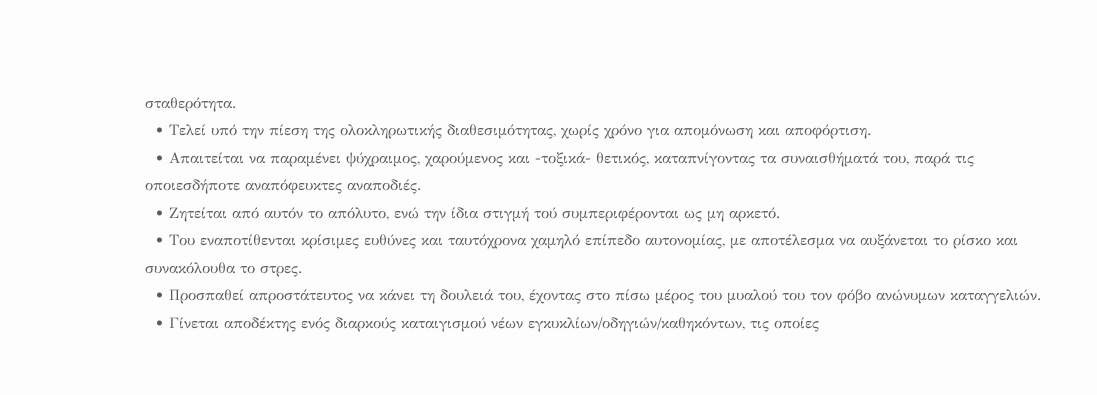σταθερότητα.
  • Τελεί υπό την πίεση της ολοκληρωτικής διαθεσιμότητας, χωρίς χρόνο για απομόνωση και αποφόρτιση.
  • Απαιτείται να παραμένει ψύχραιμος, χαρούμενος και -τοξικά- θετικός, καταπνίγοντας τα συναισθήματά του, παρά τις οποιεσδήποτε αναπόφευκτες αναποδιές.
  • Ζητείται από αυτόν το απόλυτο, ενώ την ίδια στιγμή τού συμπεριφέρονται ως μη αρκετό.
  • Του εναποτίθενται κρίσιμες ευθύνες και ταυτόχρονα χαμηλό επίπεδο αυτονομίας, με αποτέλεσμα να αυξάνεται το ρίσκο και συνακόλουθα το στρες.
  • Προσπαθεί απροστάτευτος να κάνει τη δουλειά του, έχοντας στο πίσω μέρος του μυαλού του τον φόβο ανώνυμων καταγγελιών.
  • Γίνεται αποδέκτης ενός διαρκούς καταιγισμού νέων εγκυκλίων/οδηγιών/καθηκόντων, τις οποίες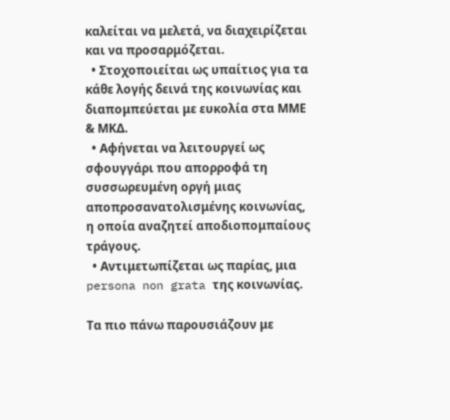καλείται να μελετά, να διαχειρίζεται και να προσαρμόζεται.
  • Στοχοποιείται ως υπαίτιος για τα κάθε λογής δεινά της κοινωνίας και διαπομπεύεται με ευκολία στα ΜΜΕ & ΜΚΔ.
  • Αφήνεται να λειτουργεί ως σφουγγάρι που απορροφά τη συσσωρευμένη οργή μιας αποπροσανατολισμένης κοινωνίας, η οποία αναζητεί αποδιοπομπαίους τράγους.
  • Αντιμετωπίζεται ως παρίας, μια persona non grata της κοινωνίας.

Τα πιο πάνω παρουσιάζουν με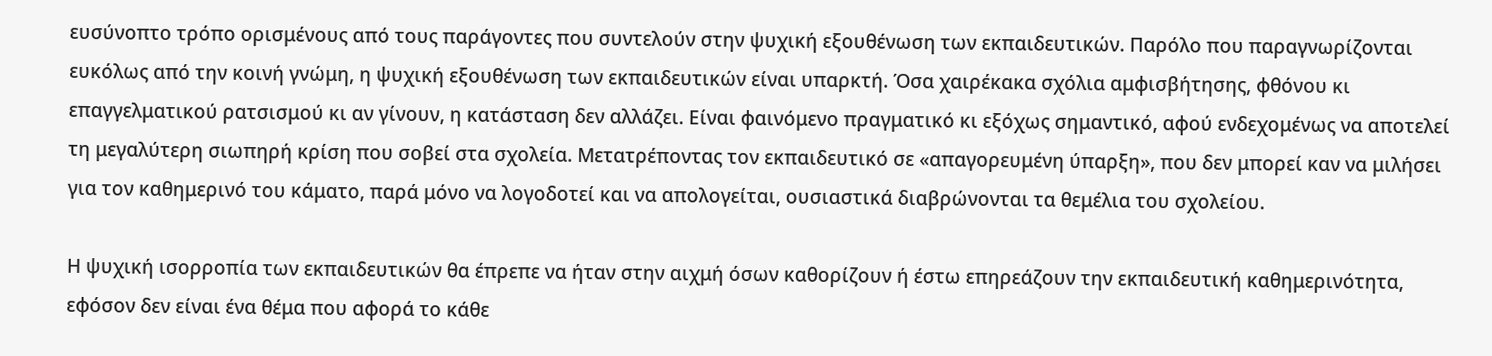ευσύνοπτο τρόπο ορισμένους από τους παράγοντες που συντελούν στην ψυχική εξουθένωση των εκπαιδευτικών. Παρόλο που παραγνωρίζονται ευκόλως από την κοινή γνώμη, η ψυχική εξουθένωση των εκπαιδευτικών είναι υπαρκτή. Όσα χαιρέκακα σχόλια αμφισβήτησης, φθόνου κι επαγγελματικού ρατσισμού κι αν γίνουν, η κατάσταση δεν αλλάζει. Είναι φαινόμενο πραγματικό κι εξόχως σημαντικό, αφού ενδεχομένως να αποτελεί τη μεγαλύτερη σιωπηρή κρίση που σοβεί στα σχολεία. Μετατρέποντας τον εκπαιδευτικό σε «απαγορευμένη ύπαρξη», που δεν μπορεί καν να μιλήσει για τον καθημερινό του κάματο, παρά μόνο να λογοδοτεί και να απολογείται, ουσιαστικά διαβρώνονται τα θεμέλια του σχολείου.

Η ψυχική ισορροπία των εκπαιδευτικών θα έπρεπε να ήταν στην αιχμή όσων καθορίζουν ή έστω επηρεάζουν την εκπαιδευτική καθημερινότητα, εφόσον δεν είναι ένα θέμα που αφορά το κάθε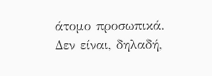άτομο προσωπικά. Δεν είναι, δηλαδή,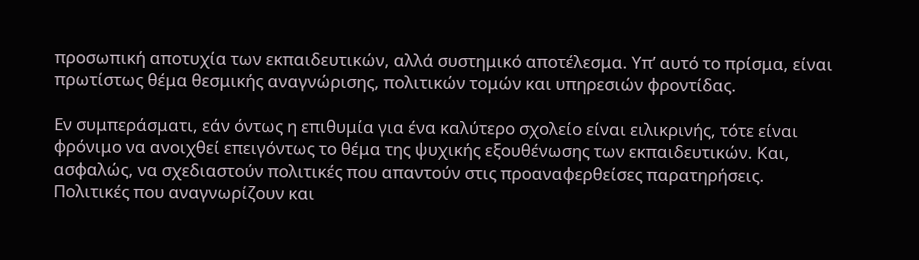προσωπική αποτυχία των εκπαιδευτικών, αλλά συστημικό αποτέλεσμα. Υπ’ αυτό το πρίσμα, είναι πρωτίστως θέμα θεσμικής αναγνώρισης, πολιτικών τομών και υπηρεσιών φροντίδας.

Εν συμπεράσματι, εάν όντως η επιθυμία για ένα καλύτερο σχολείο είναι ειλικρινής, τότε είναι φρόνιμο να ανοιχθεί επειγόντως το θέμα της ψυχικής εξουθένωσης των εκπαιδευτικών. Και, ασφαλώς, να σχεδιαστούν πολιτικές που απαντούν στις προαναφερθείσες παρατηρήσεις. Πολιτικές που αναγνωρίζουν και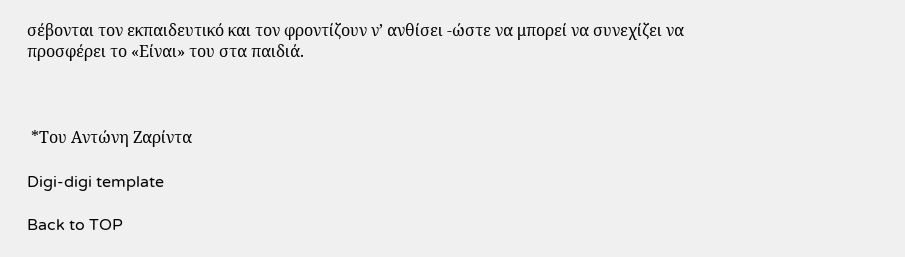σέβονται τον εκπαιδευτικό και τον φροντίζουν ν’ ανθίσει -ώστε να μπορεί να συνεχίζει να προσφέρει το «Είναι» του στα παιδιά.



 *Του Αντώνη Ζαρίντα

Digi-digi template

Back to TOP